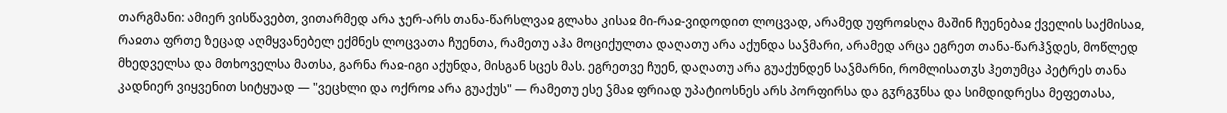თარგმანი: ამიერ ვისწავებთ, ვითარმედ არა ჯერ-არს თანა-წარსლვაჲ გლახა კისაჲ მი-რაჲ-ვიდოდით ლოცვად, არამედ უფროჲსღა მაშინ ჩუენებაჲ ქველის საქმისაჲ, რაჲთა ფრთე ზეცად აღმყვანებელ ექმნეს ლოცვათა ჩუენთა, რამეთუ აჰა მოციქულთა დაღათუ არა აქუნდა საჴმარი, არამედ არცა ეგრეთ თანა-წარჰჴდეს, მოწლედ მხედველსა და მთხოველსა მათსა, გარნა რაჲ-იგი აქუნდა, მისგან სცეს მას. ეგრეთვე ჩუენ, დაღათუ არა გუაქუნდენ საჴმარნი, რომლისათჳს ჰეთუმცა პეტრეს თანა კადნიერ ვიყვენით სიტყუად — "ვეცხლი და ოქროჲ არა გუაქუს" — რამეთუ ესე ჴმაჲ ფრიად უპატიოსნეს არს პორფირსა და გჳრგჳნსა და სიმდიდრესა მეფეთასა,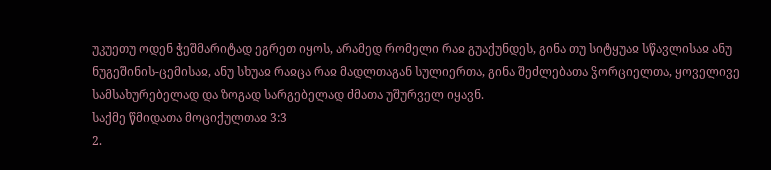უკუეთუ ოდენ ჭეშმარიტად ეგრეთ იყოს, არამედ რომელი რაჲ გუაქუნდეს, გინა თუ სიტყუაჲ სწავლისაჲ ანუ ნუგეშინის-ცემისაჲ, ანუ სხუაჲ რაჲცა რაჲ მადლთაგან სულიერთა, გინა შეძლებათა ჴორციელთა, ყოველივე სამსახურებელად და ზოგად სარგებელად ძმათა უშურველ იყავნ.
საქმე წმიდათა მოციქულთაჲ 3:3
2.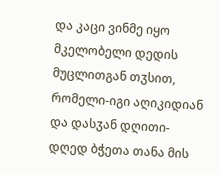და კაცი ვინმე იყო მკელობელი დედის მუცლითგან თჳსით, რომელი-იგი აღიკიდიან და დასჳან დღითი-დღედ ბჭეთა თანა მის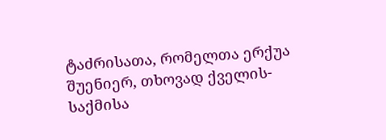ტაძრისათა, რომელთა ერქუა შუენიერ, თხოვად ქველის-საქმისა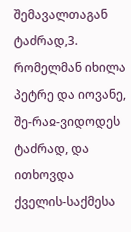შემავალთაგან ტაძრად,3. რომელმან იხილა პეტრე და იოვანე, შე-რაჲ-ვიდოდეს ტაძრად, და ითხოვდა ქველის-საქმესა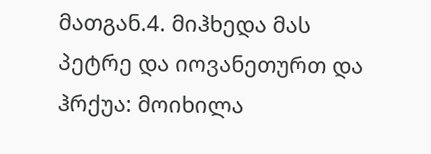მათგან.4. მიჰხედა მას პეტრე და იოვანეთურთ და ჰრქუა: მოიხილა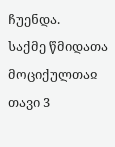ჩუენდა.
საქმე წმიდათა მოციქულთაჲ თავი 3